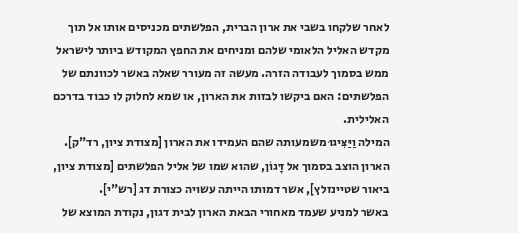לאחר שלקחו בשבי את ארון הברית, הפלשתים מכניסים אותו אל תוך מקדש האליל הלאומי שלהם ומניחים את החפץ המקודש ביותר לישראל ממש בסמוך לעבודה הזרה. מעשה זה מעורר שאלה באשר לכוונתם של הפלשתים: האם ביקשו לבזות את הארון, או שמא לחלוק לו כבוד בדרכם האלילית.
המילה וַיַּצִּיגוּ משמעותה שהם העמידו את הארון [מצודת ציון, רד"ק]. הארון הוצב בסמוך אל דָּגוֹן, שהוא שמו של אליל הפלשתים [מצודת ציון, ביאור שטיינזלץ], אשר דמותו הייתה עשויה כצורת דג [רש"י].
באשר למניע שעמד מאחורי הבאת הארון לבית דגון, נקודת המוצא של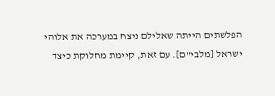הפלשתים הייתה שאלילם ניצח במערכה את אלוהי ישראל [מלבי"ם]. עם זאת, קיימת מחלוקת כיצד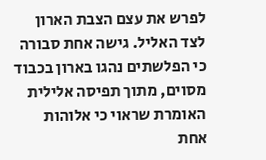לפרש את עצם הצבת הארון לצד האליל. גישה אחת סבורה כי הפלשתים נהגו בארון בכבוד מסוים, מתוך תפיסה אלילית האומרת שראוי כי אלוהות אחת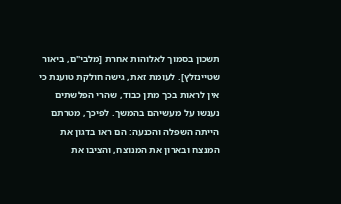תשכון בסמוך לאלוהות אחרת [מלבי"ם, ביאור שטיינזלץ]. לעומת זאת, גישה חולקת טוענת כי אין לראות בכך מתן כבוד, שהרי הפלשתים נענשו על מעשיהם בהמשך. לפיכך, מטרתם הייתה השפלה והכנעה: הם ראו בדגון את המנצח ובארון את המנוצח, והציבו את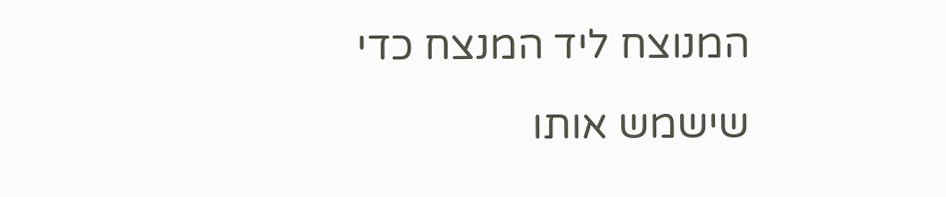המנוצח ליד המנצח כדי שישמש אותו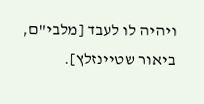ויהיה לו לעבד [מלבי"ם, ביאור שטיינזלץ].